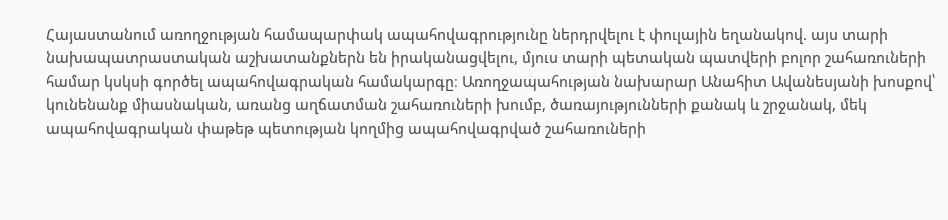Հայաստանում առողջության համապարփակ ապահովագրությունը ներդրվելու է փուլային եղանակով. այս տարի նախապատրաստական աշխատանքներն են իրականացվելու, մյուս տարի պետական պատվերի բոլոր շահառուների համար կսկսի գործել ապահովագրական համակարգը։ Առողջապահության նախարար Անահիտ Ավանեսյանի խոսքով՝ կունենանք միասնական, առանց աղճատման շահառուների խումբ, ծառայությունների քանակ և շրջանակ, մեկ ապահովագրական փաթեթ պետության կողմից ապահովագրված շահառուների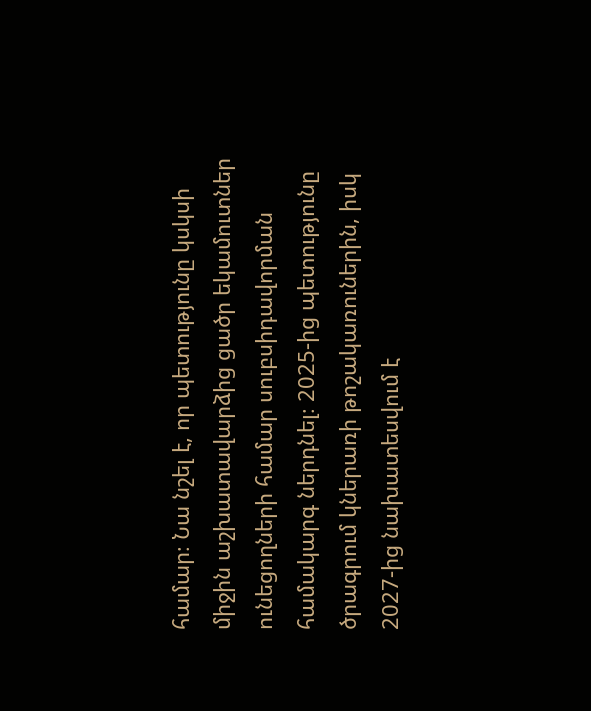համար։ Նա նշել է, որ պետությունը կսկսի միջին աշխատավարձից ցածր եկամուտներ ունեցողների համար սուբսիդավորման համակարգ ներդնել։ 2025-ից պետությունը ծրագրում կներառի թոշակառուներին, իսկ 2027-ից նախատեսվում է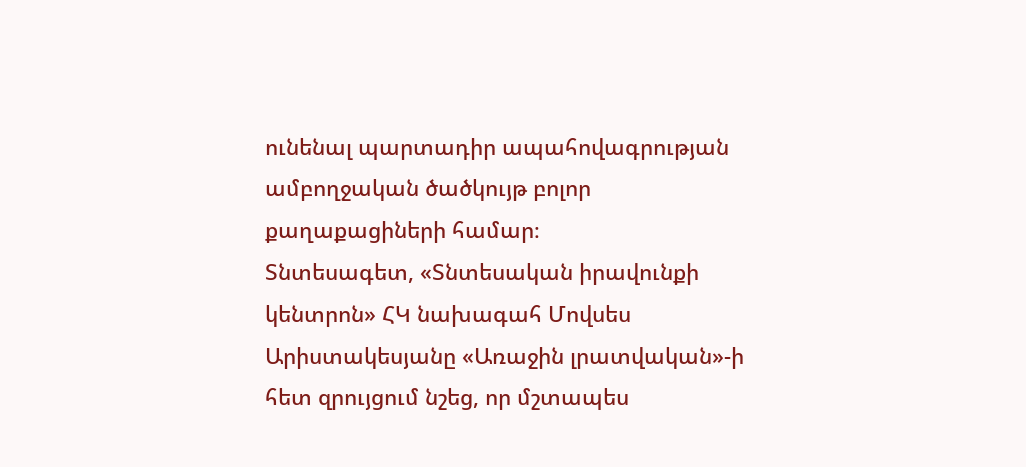ունենալ պարտադիր ապահովագրության ամբողջական ծածկույթ բոլոր քաղաքացիների համար։
Տնտեսագետ, «Տնտեսական իրավունքի կենտրոն» ՀԿ նախագահ Մովսես Արիստակեսյանը «Առաջին լրատվական»-ի հետ զրույցում նշեց, որ մշտապես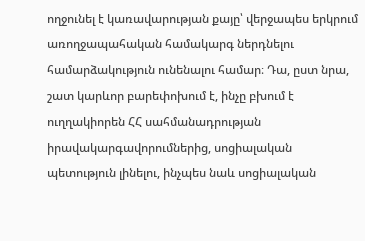ողջունել է կառավարության քայը՝ վերջապես երկրում առողջապահական համակարգ ներդնելու համարձակություն ունենալու համար։ Դա, ըստ նրա, շատ կարևոր բարեփոխում է, ինչը բխում է ուղղակիորեն ՀՀ սահմանադրության իրավակարգավորումներից, սոցիալական պետություն լինելու, ինչպես նաև սոցիալական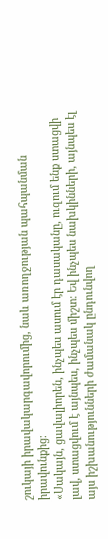շուկայի իրավակարգավորումից, նաև առողջության պահպանման իրավունքից։
«Սակայն, ցավալիորեն, ինչպես ասում էր դասականը, ուզում ենք ստացվի լավ, ստացվում է այնպես, ինչպես միշտ։ Եվ ինչպես նախկինների, այնպես էլ այս իշխանությունների ժամանակ ընդունվող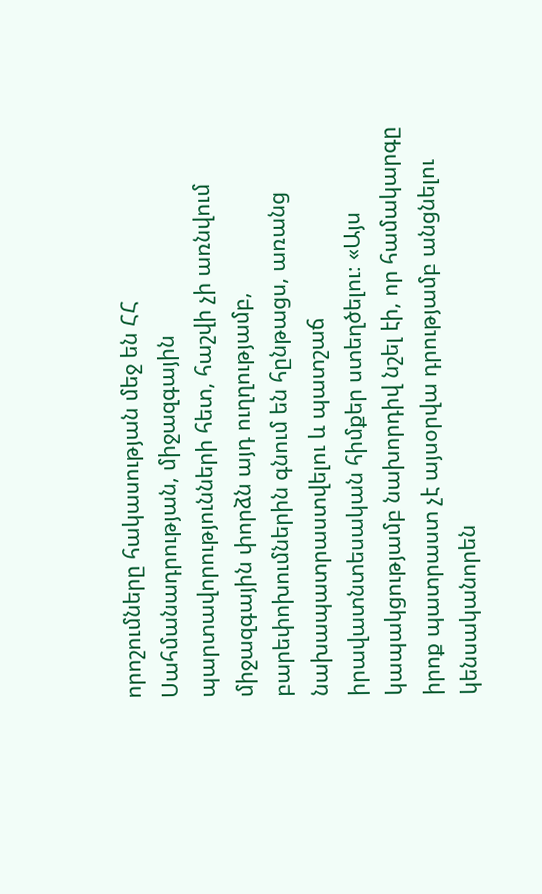որոշումները հակասության մեջ են ՀՀ Սահմանադրության, միջազգային պարտավորությունների հետ, հաշվի չի առնվում միջազգային փորձն այդ ուղղությամբ, բարեփոխումներին գնում են հընթացս, առանց նախապատրաստվելու և պատշաճ իրավատնտեսական հիմքեր ստեղծելու։ «Այս կապակցությամբ նախորդիվ նշել էի, որ համակարգը իրոք պատրաստ չէ այսօրվա դրությամբ անցնելու կենսականորեն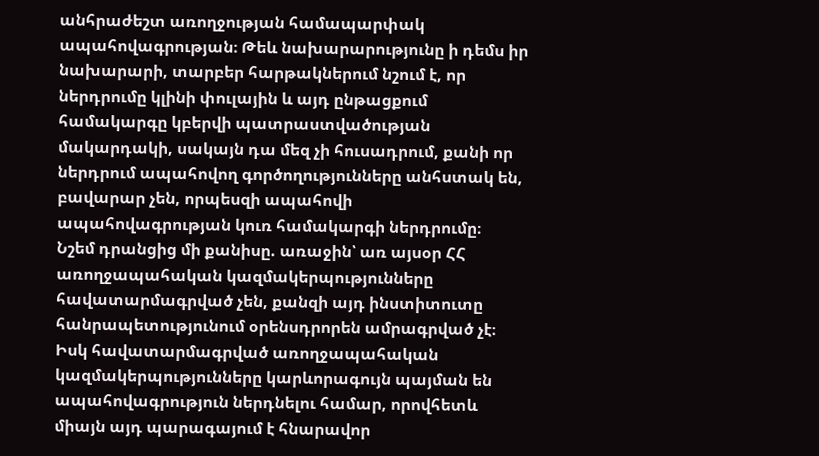անհրաժեշտ առողջության համապարփակ ապահովագրության։ Թեև նախարարությունը ի դեմս իր նախարարի, տարբեր հարթակներում նշում է, որ ներդրումը կլինի փուլային և այդ ընթացքում համակարգը կբերվի պատրաստվածության մակարդակի, սակայն դա մեզ չի հուսադրում, քանի որ ներդրում ապահովող գործողությունները անհստակ են, բավարար չեն, որպեսզի ապահովի ապահովագրության կուռ համակարգի ներդրումը։
Նշեմ դրանցից մի քանիսը. առաջին՝ առ այսօր ՀՀ առողջապահական կազմակերպությունները հավատարմագրված չեն, քանզի այդ ինստիտուտը հանրապետությունում օրենսդրորեն ամրագրված չէ։ Իսկ հավատարմագրված առողջապահական կազմակերպությունները կարևորագույն պայման են ապահովագրություն ներդնելու համար, որովհետև միայն այդ պարագայում է հնարավոր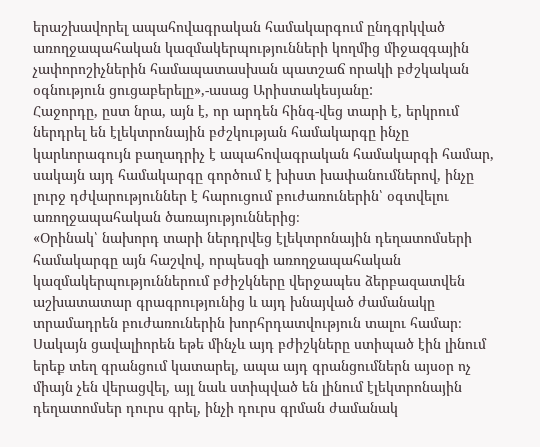երաշխավորել ապահովագրական համակարգում ընդգրկված առողջապահական կազմակերպությունների կողմից միջազգային չափորոշիչներին համապատասխան պատշաճ որակի բժշկական օգնություն ցուցաբերելը»,-ասաց Արիստակեսյանը:
Հաջորդը, ըստ նրա, այն է, որ արդեն հինգ-վեց տարի է, երկրում ներդրել են էլեկտրոնային բժշկության համակարգը ինչը կարևորագույն բաղադրիչ է ապահովագրական համակարգի համար, սակայն այդ համակարգը գործում է խիստ խափանումներով, ինչը լուրջ դժվարություններ է հարուցում բուժառուներին՝ օգտվելու առողջապահական ծառայություններից։
«Օրինակ՝ նախորդ տարի ներդրվեց էլեկտրոնային դեղատոմսերի համակարգը այն հաշվով, որպեսզի առողջապահական կազմակերպություններում բժիշկները վերջապես ձերբազատվեն աշխատատար գրագրությունից և այդ խնայված ժամանակը տրամադրեն բուժառուներին խորհրդատվություն տալու համար։ Սակայն ցավալիորեն եթե մինչև այդ բժիշկները ստիպած էին լինում երեք տեղ գրանցում կատարել, ապա այդ գրանցումներն այսօր ոչ միայն չեն վերացվել, այլ նաև ստիպված են լինում էլեկտրոնային դեղատոմսեր դուրս գրել, ինչի դուրս գրման ժամանակ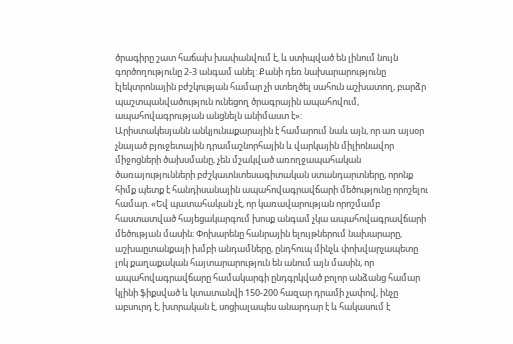ծրագիրը շատ հաճախ խափանվում է, և ստիպված են լինում նույն գործողությունը 2-3 անգամ անել: Քանի դեռ նախարարությունը էլեկտրոնային բժշկության համար չի ստեղծել սահուն աշխատող, բարձր պաշտպանվածություն ունեցող ծրագրային ապահովում, ապահովագրության անցնելն անիմաստ է»:
Արիստակեսյանն անկյունաքարային է համարում նաև այն, որ առ այսօր չնայած բյուջետային դրամաշնորհային և վարկային միլիոնավոր միջոցների ծախսմանը, չեն մշակված առողջապահական ծառայությունների բժշկատնտեսագիտական ստանդարտները, որոնք հիմք պետք է հանդիսանային ապահովագրավճարի մեծությունը որոշելու համար. «Եվ պատահական չէ, որ կառավարության որոշմամբ հաստատված հայեցակարգում խոսք անգամ չկա ապահովագրավճարի մեծության մասին։ Փոխարենը հանրային ելույթներում նախարարը, աշխաըտանքայի խմբի անդամները, ընդհուպ մինչև փոխվարչապետը լոկ քաղաքական հայտարարություն են անում այն մասին, որ ապահովագրավճարը համակարգի ընդգրկված բոլոր անձանց համար կլինի ֆիքսված և կտատանվի 150-200 հազար դրամի չափով, ինչը աբսուրդ է, խտրական է, սոցիալապես անարդար է և հակասում է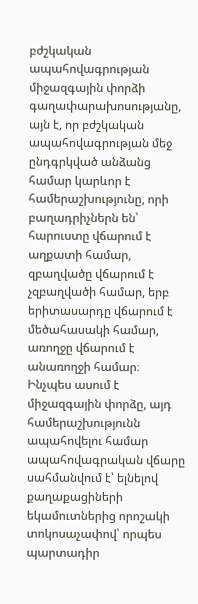բժշկական ապահովագրության միջազգային փորձի գաղափարախոսությանը, այն է, որ բժշկական ապահովագրության մեջ ընդգրկված անձանց համար կարևոր է համերաշխությունը, որի բաղադրիչներն են՝ հարուստը վճարում է աղքատի համար, զբաղվածը վճարում է չզբաղվածի համար, երբ երիտասարդը վճարում է մեծահասակի համար, առողջը վճարում է անառողջի համար։ Ինչպես ասում է միջազգային փորձը, այդ համերաշխությունն ապահովելու համար ապահովագրական վճարը սահմանվում է՝ ելնելով քաղաքացիների եկամուտներից որոշակի տոկոսաչափով՝ որպես պարտադիր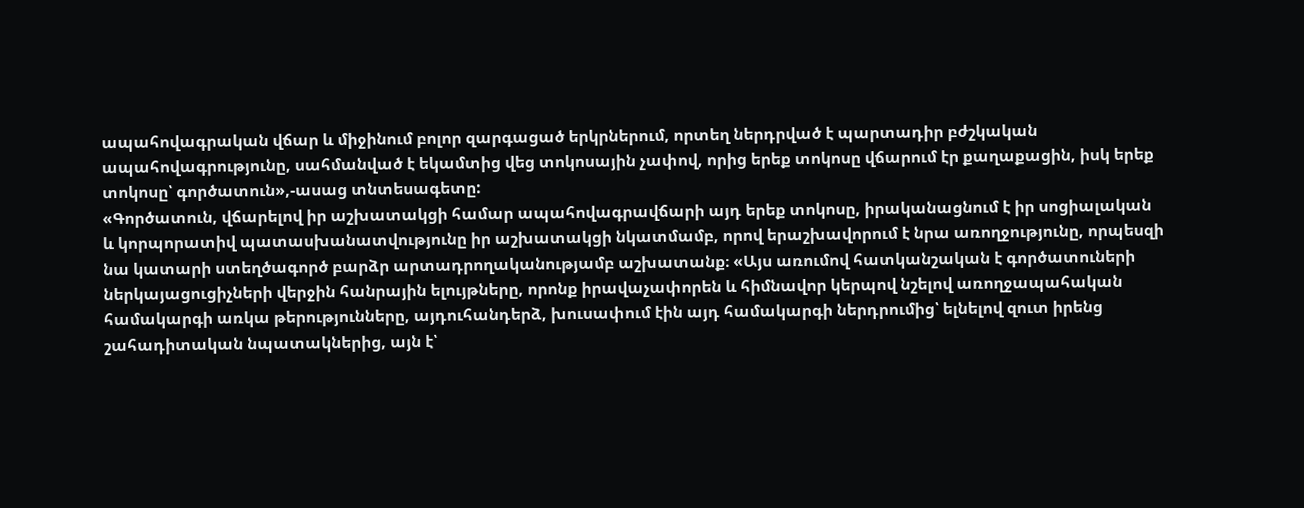ապահովագրական վճար և միջինում բոլոր զարգացած երկրներում, որտեղ ներդրված է պարտադիր բժշկական ապահովագրությունը, սահմանված է եկամտից վեց տոկոսային չափով, որից երեք տոկոսը վճարում էր քաղաքացին, իսկ երեք տոկոսը՝ գործատուն»,-ասաց տնտեսագետը:
«Գործատուն, վճարելով իր աշխատակցի համար ապահովագրավճարի այդ երեք տոկոսը, իրականացնում է իր սոցիալական և կորպորատիվ պատասխանատվությունը իր աշխատակցի նկատմամբ, որով երաշխավորում է նրա առողջությունը, որպեսզի նա կատարի ստեղծագործ բարձր արտադրողականությամբ աշխատանք։ «Այս առումով հատկանշական է գործատուների ներկայացուցիչների վերջին հանրային ելույթները, որոնք իրավաչափորեն և հիմնավոր կերպով նշելով առողջապահական համակարգի առկա թերությունները, այդուհանդերձ, խուսափում էին այդ համակարգի ներդրումից՝ ելնելով զուտ իրենց շահադիտական նպատակներից, այն է՝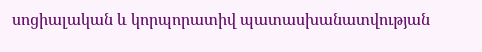սոցիալական և կորպորատիվ պատասխանատվության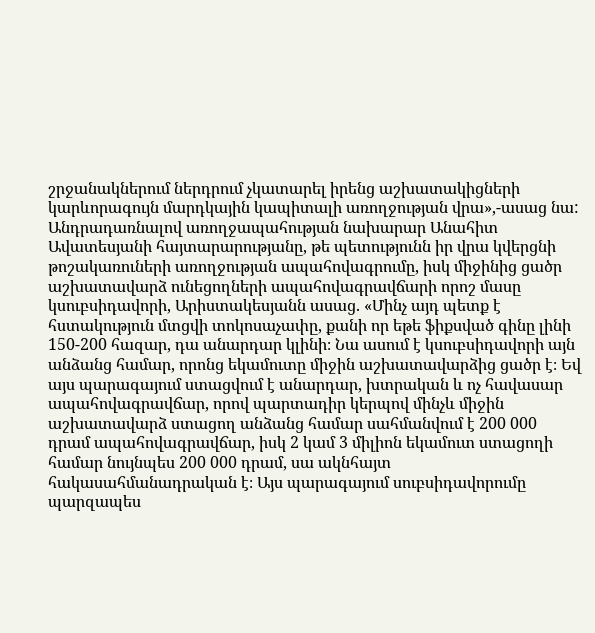շրջանակներում ներդրում չկատարել իրենց աշխատակիցների կարևորագույն մարդկային կապիտալի առողջության վրա»,-ասաց նա:
Անդրադառնալով առողջապահության նախարար Անահիտ Ավատեսյանի հայտարարությանը, թե պետությունն իր վրա կվերցնի թոշակառուների առողջության ապահովագրումը, իսկ միջինից ցածր աշխատավարձ ունեցողների ապահովագրավճարի որոշ մասը կսուբսիդավորի, Արիստակեսյանն ասաց. «Մինչ այդ պետք է հստակություն մտցվի տոկոսաչափը, քանի որ եթե ֆիքսված գինը լինի 150-200 հազար, դա անարդար կլինի։ Նա ասում է կսուբսիդավորի այն անձանց համար, որոնց եկամուտը միջին աշխատավարձից ցածր է։ Եվ այս պարագայում ստացվում է անարդար, խտրական և ոչ հավասար ապահովագրավճար, որով պարտադիր կերպով մինչև միջին աշխատավարձ ստացող անձանց համար սահմանվում է 200 000 դրամ ապահովագրավճար, իսկ 2 կամ 3 միլիոն եկամուտ ստացողի համար նույնպես 200 000 դրամ, սա ակնհայտ հակասահմանադրական է։ Այս պարագայում սուբսիդավորումը պարզապես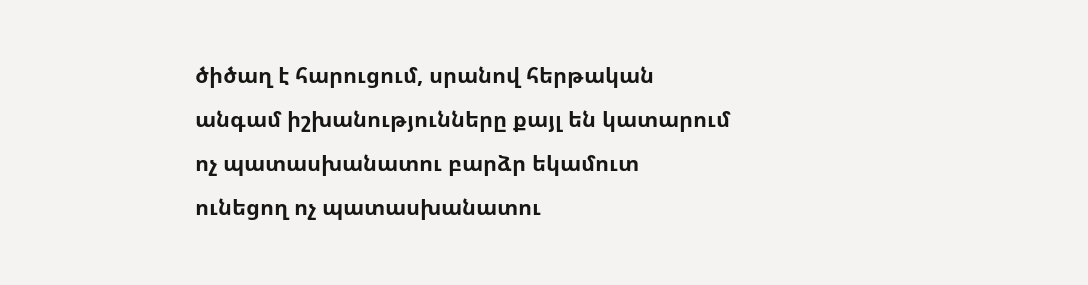ծիծաղ է հարուցում, սրանով հերթական անգամ իշխանությունները քայլ են կատարում ոչ պատասխանատու բարձր եկամուտ ունեցող ոչ պատասխանատու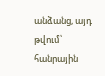անձանց, այդ թվում՝ հանրային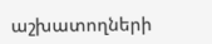աշխատողների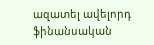ազատել ավելորդ ֆինանսական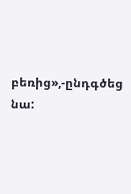բեռից»,-ընդգծեց նա: